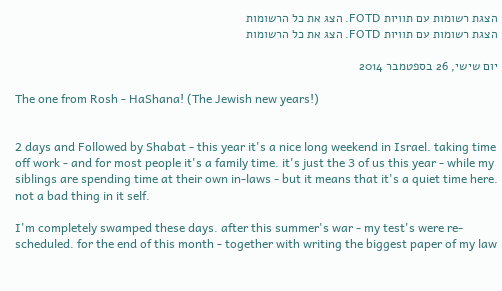הצגת רשומות עם תוויות FOTD. הצג את כל הרשומות
הצגת רשומות עם תוויות FOTD. הצג את כל הרשומות

יום שישי, 26 בספטמבר 2014

The one from Rosh - HaShana! (The Jewish new years!)


2 days and Followed by Shabat - this year it's a nice long weekend in Israel. taking time off work - and for most people it's a family time. it's just the 3 of us this year - while my siblings are spending time at their own in-laws - but it means that it's a quiet time here. not a bad thing in it self.

I'm completely swamped these days. after this summer's war - my test's were re-scheduled. for the end of this month - together with writing the biggest paper of my law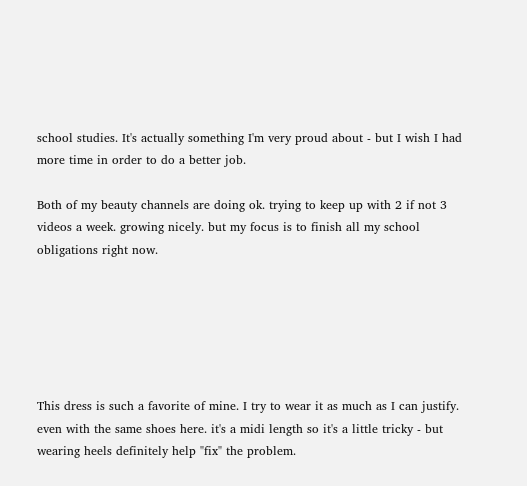school studies. It's actually something I'm very proud about - but I wish I had more time in order to do a better job.

Both of my beauty channels are doing ok. trying to keep up with 2 if not 3 videos a week. growing nicely. but my focus is to finish all my school obligations right now.






This dress is such a favorite of mine. I try to wear it as much as I can justify. even with the same shoes here. it's a midi length so it's a little tricky - but wearing heels definitely help "fix" the problem.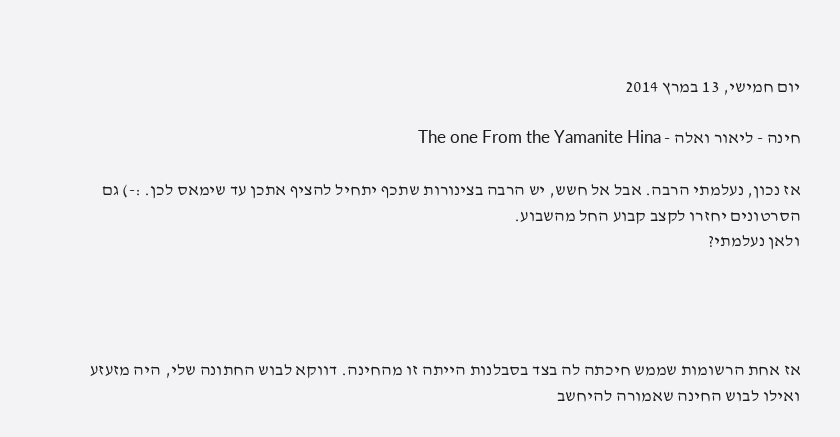יום חמישי, 13 במרץ 2014

חינה - ליאור ואלה - The one From the Yamanite Hina

אז נכון, נעלמתי הרבה. אבל אל חשש, יש הרבה בצינורות שתכף יתחיל להציף אתכן עד שימאס לכן. :-) גם הסרטונים יחזרו לקצב קבוע החל מהשבוע.
ולאן נעלמתי?




אז אחת הרשומות שממש חיכתה לה בצד בסבלנות הייתה זו מהחינה. דווקא לבוש החתונה שלי, היה מזעזע ואילו לבוש החינה שאמורה להיחשב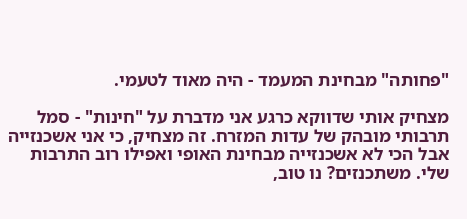"פחותה" מבחינת המעמד - היה מאוד לטעמי.

מצחיק אותי שדווקא כרגע אני מדברת על "חינות" - סמל תרבותי מובהק של עדות המזרח. זה מצחיק, כי אני אשכנזייה אבל הכי לא אשכנזייה מבחינת האופי ואפילו רוב התרבות שלי. משתכנזים? נו טוב,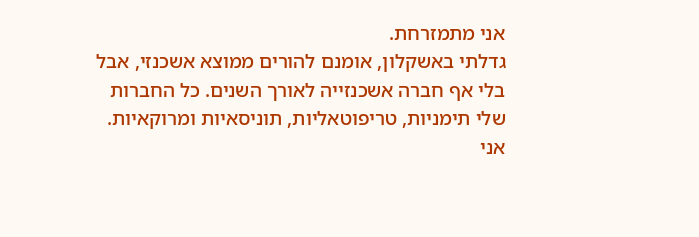אני מתמזרחת.
גדלתי באשקלון, אומנם להורים ממוצא אשכנזי, אבל בלי אף חברה אשכנזייה לאורך השנים. כל החברות שלי תימניות, טריפוטאליות, תוניסאיות ומרוקאיות. אני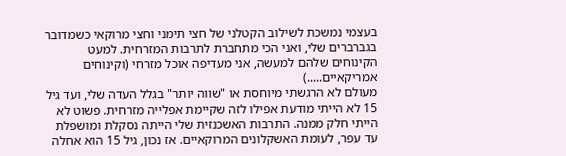בעצמי נמשכת לשילוב הקטלני של חצי תימני וחצי מרוקאי כשמדובר בגברברים שלי, ואני הכי מתחברת לתרבות המזרחית. למעט הקינוחים שלהם למעשה, אני מעדיפה אוכל מזרחי (וקינוחים אמריקאיים.....)
מעולם לא הרגשתי מיוחסת או "שווה יותר" בגלל העדה שלי, ועד גיל 15 לא הייתי מודעת אפילו לזה שקיימת אפלייה מזרחית. פשוט לא הייתי חלק ממנה. התרבות האשכנזית שלי הייתה נסקלת ומושפלת עד עפר, לעומת האשקלונים המרוקאיים. אז נכון, גיל 15 הוא אחלה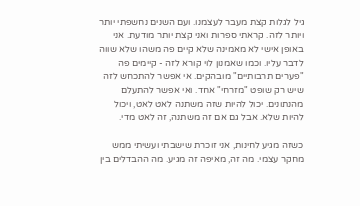גיל לגלות קצת מעבר לעצמנו. ועם השנים נחשפתי יותר ויותר לזה. קראתי ספרות ואני קצת יותר מודעת. אני באופן אישי לא מאמינה שלא קיים פה משהו שלא שווה לדבר עליו. וכמו שאמנון לוי קורא לזה - קיימים פה "פערים תרבותיים" מובהקים. אי אפשר להתכחש לזה שיש רק שופט "מזרחי" אחד. ואי אפשר להתעלם מהנתונים. יכול להיות שזה משתנה לאט לאט, ויכול להיות שלא. אבל גם אם זה משתנה, זה לאט מדי.

כשזה מגיע לחינות, אני זוכרת שישבתי ועשיתי ממש מחקר עצמי. מה זה, מאיפה זה מגיע. מה ההבדלים בין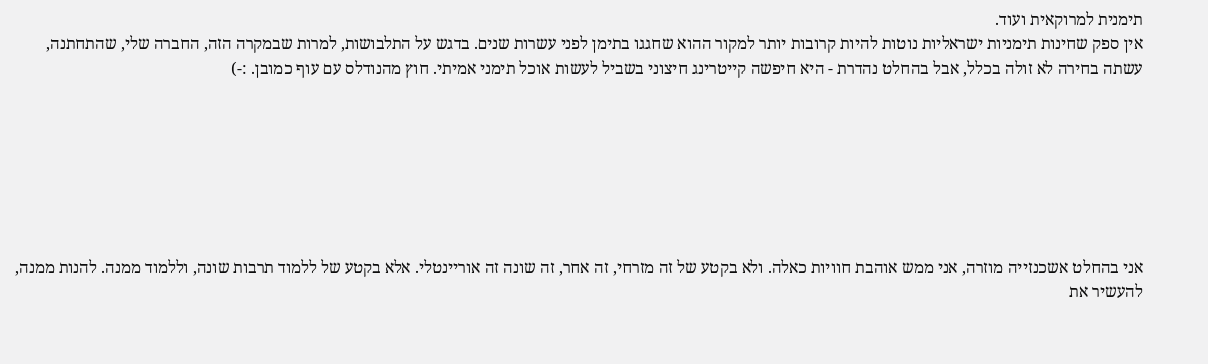תימנית למרוקאית ועוד.
אין ספק שחינות תימניות ישראליות נוטות להיות קרובות יותר למקור ההוא שחגגו בתימן לפני עשרות שנים. בדגש על התלבושות, למרות שבמקרה הזה, החברה שלי, שהתחתנה, עשתה בחירה לא זולה בכלל, אבל בהחלט נהדרת - היא חיפשה קייטרינג חיצוני בשביל לעשות אוכל תימני אמיתי. חוץ מהנודלס עם עוף כמובן. :-)







אני בהחלט אשכנזייה מוזרה, אני ממש אוהבת חוויות כאלה. ולא בקטע של זה מזרחי, זה אחר, זה שונה זה אוריינטלי. אלא בקטע של ללמוד תרבות שונה, וללמוד ממנה. להנות ממנה, להעשיר את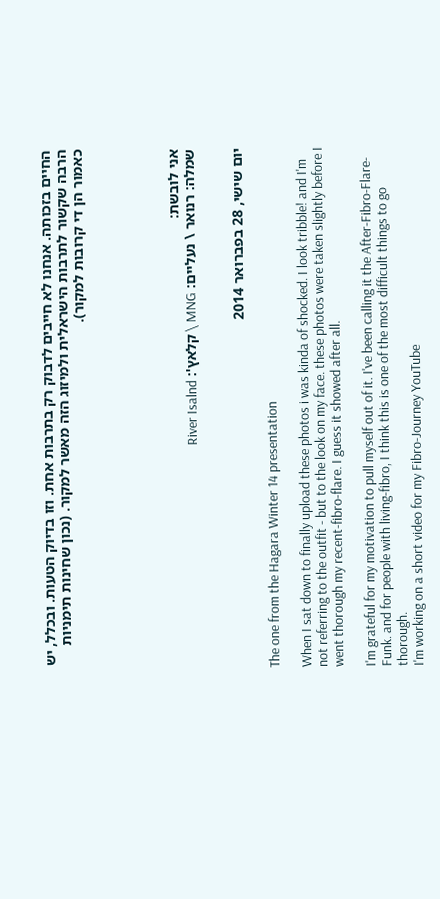החיים בזכותה. אנחנו לא חייבים לדבוק רק בתרבות אחת. וזו בדיוק הטעות. ובכלל, יש הרבה שקשור לתרבות הישראלית ולמיזוג הזה מאשר למקור. (נכון שחינות תימניות כאמור הן די קרובות למקור).





אני לובשת:
שמלה: רנואר \ נעליים: MNG \ קלאץ': River Isalnd


יום שישי, 28 בפברואר 2014

The one from the Hagara Winter 14 presentation

When I sat down to finally upload these photos i was kinda of shocked. I look tribble! and I'm not referring to the outfit - but to the look on my face. these photos were taken slightly before I went thorough my recent-fibro-flare. I guess it showed after all.

I'm grateful for my motivation to pull myself out of it. I've been calling it the After-Fibro-Flare-Funk. and for people with living-fibro, I think this is one of the most difficult things to go thorough.
I'm working on a short video for my Fibro-Journey YouTube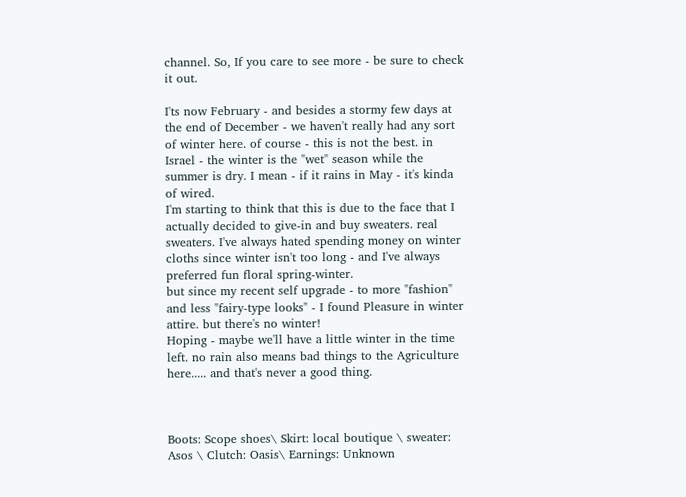channel. So, If you care to see more - be sure to check it out.

I'ts now February - and besides a stormy few days at the end of December - we haven't really had any sort of winter here. of course - this is not the best. in Israel - the winter is the "wet" season while the summer is dry. I mean - if it rains in May - it's kinda of wired.
I'm starting to think that this is due to the face that I actually decided to give-in and buy sweaters. real sweaters. I've always hated spending money on winter cloths since winter isn't too long - and I've always preferred fun floral spring-winter.
but since my recent self upgrade - to more "fashion" and less "fairy-type looks" - I found Pleasure in winter attire. but there's no winter!
Hoping - maybe we'll have a little winter in the time left. no rain also means bad things to the Agriculture here..... and that's never a good thing.



Boots: Scope shoes\ Skirt: local boutique \ sweater: Asos \ Clutch: Oasis\ Earnings: Unknown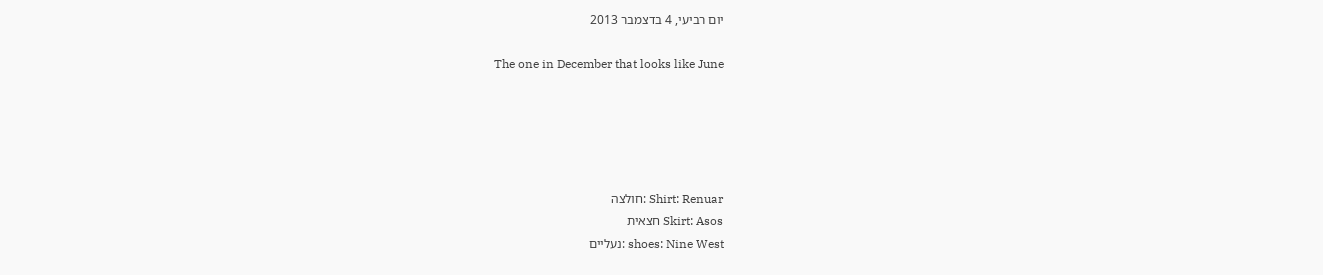יום רביעי, 4 בדצמבר 2013

The one in December that looks like June





Shirt: Renuar :חולצה
Skirt: Asos חצאית
shoes: Nine West :נעליים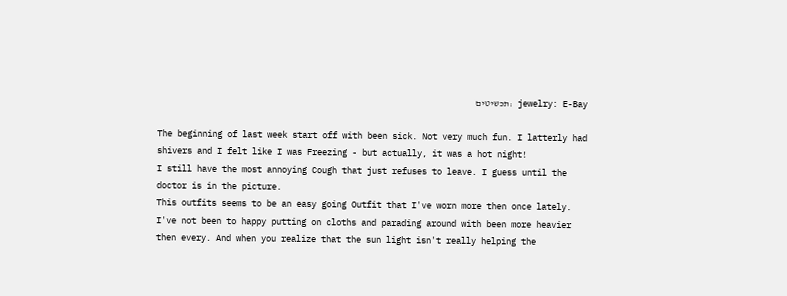jewelry: E-Bay :תכשיטים

The beginning of last week start off with been sick. Not very much fun. I latterly had shivers and I felt like I was Freezing - but actually, it was a hot night!
I still have the most annoying Cough that just refuses to leave. I guess until the doctor is in the picture.
This outfits seems to be an easy going Outfit that I've worn more then once lately.
I've not been to happy putting on cloths and parading around with been more heavier then every. And when you realize that the sun light isn't really helping the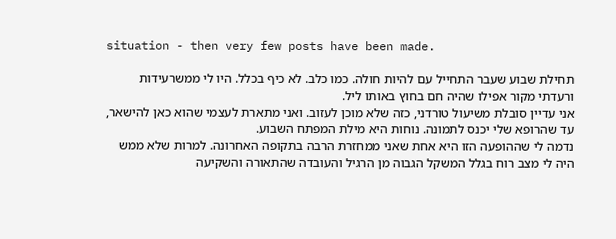situation - then very few posts have been made.

תחילת שבוע שעבר התחייל עם להיות חולה. כמו כלב. לא כיף בכלל. היו לי ממשרעידות ורעדתי מקור אפילו שהיה חם בחוץ באותו ליל.
אני עדיין סובלת משיעול טורדני, כזה שלא מוכן לעזוב. ואני מתארת לעצמי שהוא כאן להישאר, עד שהרופא שלי יכנס לתמונה. נוחות היא מילת המפתח השבוע.
נדמה לי שההופעה הזו היא אחת שאני ממחזרת הרבה בתקופה האחרונה. למרות שלא ממש היה לי מצב רוח בגלל המשקל הגבוה מן הרגיל והעובדה שהתאורה והשקיעה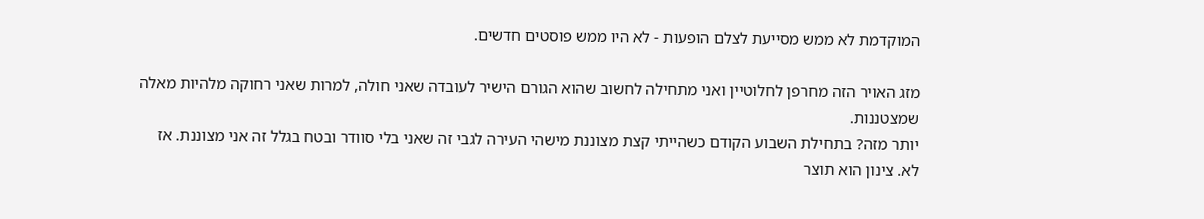המוקדמת לא ממש מסייעת לצלם הופעות - לא היו ממש פוסטים חדשים.

מזג האויר הזה מחרפן לחלוטיין ואני מתחילה לחשוב שהוא הגורם הישיר לעובדה שאני חולה, למרות שאני רחוקה מלהיות מאלה שמצטננות.
יותר מזה? בתחילת השבוע הקודם כשהייתי קצת מצוננת מישהי העירה לגבי זה שאני בלי סוודר ובטח בגלל זה אני מצוננת. אז לא. צינון הוא תוצר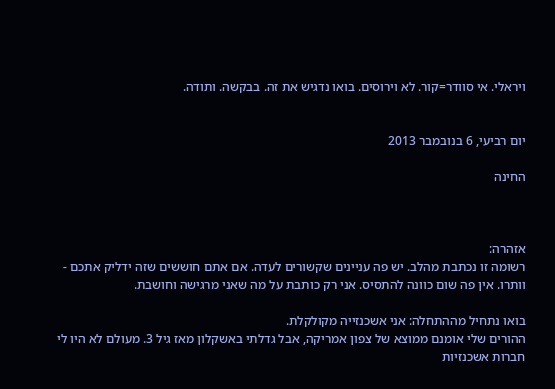ויראלי. אי סוודר=קור. לא וירוסים. בואו נדגיש את זה. בבקשה. ותודה.


יום רביעי, 6 בנובמבר 2013

החינה



אזהרה:
רשומה זו נכתבת מהלב. יש פה עניינים שקשורים לעדה. אם אתם חוששים שזה ידליק אתכם - וותרו. אין פה שום כוונה להתסיס. אני רק כותבת על מה שאני מרגישה וחושבת.

בואו נתחיל מההתחלה: אני אשכנזייה מקולקלת.
ההורים שלי אומנם ממוצא של צפון אמריקה, אבל גדלתי באשקלון מאז גיל 3. מעולם לא היו לי חברות אשכנזיות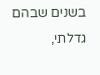בשנים שבהם גדלתי,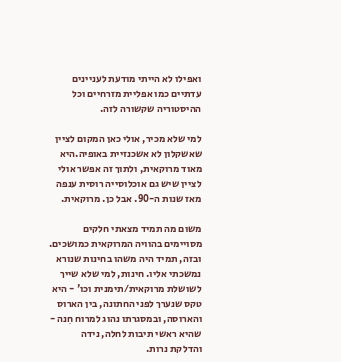ואפילו לא הייתי מודעת לעניינים עדתיים כמו אפליית מזרחיים וכל ההיסטוריה שקשורה לזה.

למי שלא מכיר, אולי כאן המקום לציין שאשקלון לא אשכנזיית באופיה.היא מאוד מרוקאית, ולתוך זה אפשר אולי לציין שיש גם אוכלוסייה רוסית ענפה מאז שנות ה-90. אבל כן. מרוקאית.

משום מה תמיד מצאתי חלקים מסויימים בהוויה המרוקאית כמושכים. ובזה, תמיד היה משהו בחינות שנורא נמשכתי אליו. חינות, למי שלא שייך לשושלת מרוקאית/תימנית וכו' - היא טקס שנערך לפני החתונה, בין הארוס והארוסה, ובמסגרתו נהוג למרוח חִנה - שהיא ראשי תיבות לחלה, נידה והדלקת נרות.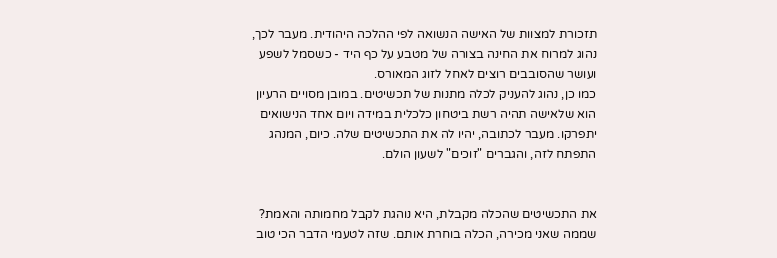תזכורת למצוות של האישה הנשואה לפי ההלכה היהודית. מעבר לכך, נהוג למרוח את החינה בצורה של מטבע על כף היד - כשסמל לשפע ועושר שהסובבים רוצים לאחל לזוג המאורס.
כמו כן, נהוג להעניק לכלה מתנות של תכשיטים. במובן מסויים הרעיון הוא שלאישה תהיה רשת ביטחון כלכלית במידה ויום אחד הנישואים יתפרקו. מעבר לכתובה, יהיו לה את התכשיטים שלה. כיום, המנהג התפתח לזה, והגברים "זוכים" לשעון הולם.


את התכשיטים שהכלה מקבלת, היא נוהגת לקבל מחמותה והאמת? שממה שאני מכירה, הכלה בוחרת אותם. שזה לטעמי הדבר הכי טוב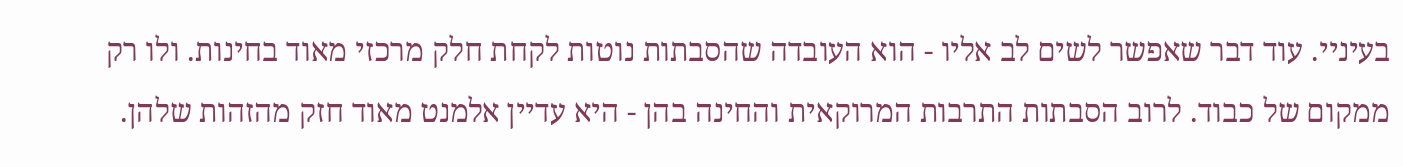בעיניי. עוד דבר שאפשר לשים לב אליו - הוא העובדה שהסבתות נוטות לקחת חלק מרכזי מאוד בחינות. ולו רק ממקום של כבוד. לרוב הסבתות התרבות המרוקאית והחינה בהן - היא עדיין אלמנט מאוד חזק מהזהות שלהן.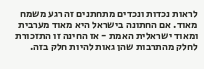לראות נכדות ונכדים מתחתנים זה רגע משמח מאוד. אם החתונה בישראל היא מאוד מערבית ומאוד ישראלית האמת - אז החינה זו התזכורת לחלק מהתרבות שהן גאות להיות חלק בזה.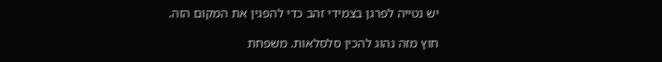יש נטייה לפרגן בצמידי זהב כדי להפגין את המקום הזה.

חוץ מזה נהוג להכין סלסלאות. משפחת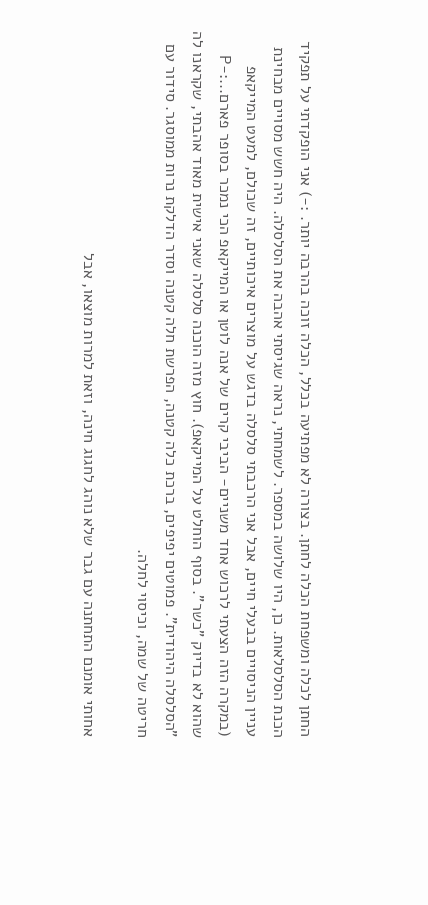החתן לכלה ומשפחת הכלה לחתן. בצורה לא מפתיעה בכלל, הכלה זוכה בהרבה יותר. :-) אני הופקדתי על תפקיד הכנת הסלסלאות. כן, היו שלושה במספר. לשמחתי, נראה שגיסתי אהבה את הסלסלה. היה חשש מסויים מבחינת עניין הניסויים בבעלי חיים, אבל אני הרכבתי סלסלה בדגש על מוצרים איכותיים, זה שכולם, למעט המייקאפ (במקרה הזה הצעתי לרכוש אחד משניים- הביבי קרים של אנה לוטן או המייקאפ הכי נמכר בסופר פארם...:-P שהוא לא בדיוק "כשר". בסוף הוחלט על המייקאפ). חוץ מזה הוכנה סלסלה שאני אישית מאוד אהבתי, שקראנו לה "הסלסלה היהודית". פמוטים יפיפים, ברכת כלה קטנה, הפרשת חלה קטנה וסדר הדלקת נרות ממוסגר. סידור עם חריטה של שמה, וכיסוי לחלה.

אחותי אומנם התחתנה עם גבר שלא נוהג לחגוג חינה, וזאת למרות מוצאו, אבל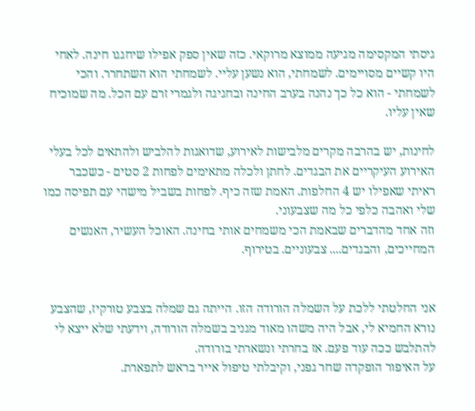גיסתי המקסימה מגיעה ממוצא מרוקאי. כזה שאין ספק אפילו שיחגגו חינה. לאחי היו קשיים מסויימים. לשמחתי, הוא נשען עליי. לשמחתי הוא השתחרר. והכי לשמחתי - הוא כל כך נהנה בערב החינה ובחגיגה ולגמרי זרם עם הכל. מה שמוכיח שאין עליו.

לחינות, יש בהרבה מקרים מלבישות לאירוע, שדואגות להלביש ולהתאים לכל בעלי האירוע העיקריים את הבגדים. לחתן ולכלה מתאימים לפחות 2 סטים - כשכבר ראיתי שאפילו יש 4 החלפות. האמת שזה כיף. לפחות בשביל מישהי עם תפיסה כמו שלי ואהבה כלפי כל מה שצבעוני.
וזה אחד מהדברים שבאמת הכי משמחים אותי בחינה. האוכל העשיר, האנשים המחייכים, והבגדים.... צבעוניים. בטירוף.


אני החלטתי ללכת על השמלה הורודה הזו. הייתה גם שמלה בצבע טורקיז, שהצבע נורא החמיא לי, אבל היה משהו מאוד מגניב בשמלה הורודה, וידעתי שלא ייצא לי להתלבש ככה עוד פעם. אז בחרתי ונשארתי בורודה.
על האיפור הופקדה שחר גפני, וקיבלתי טיפול אייר בראש לתפארת.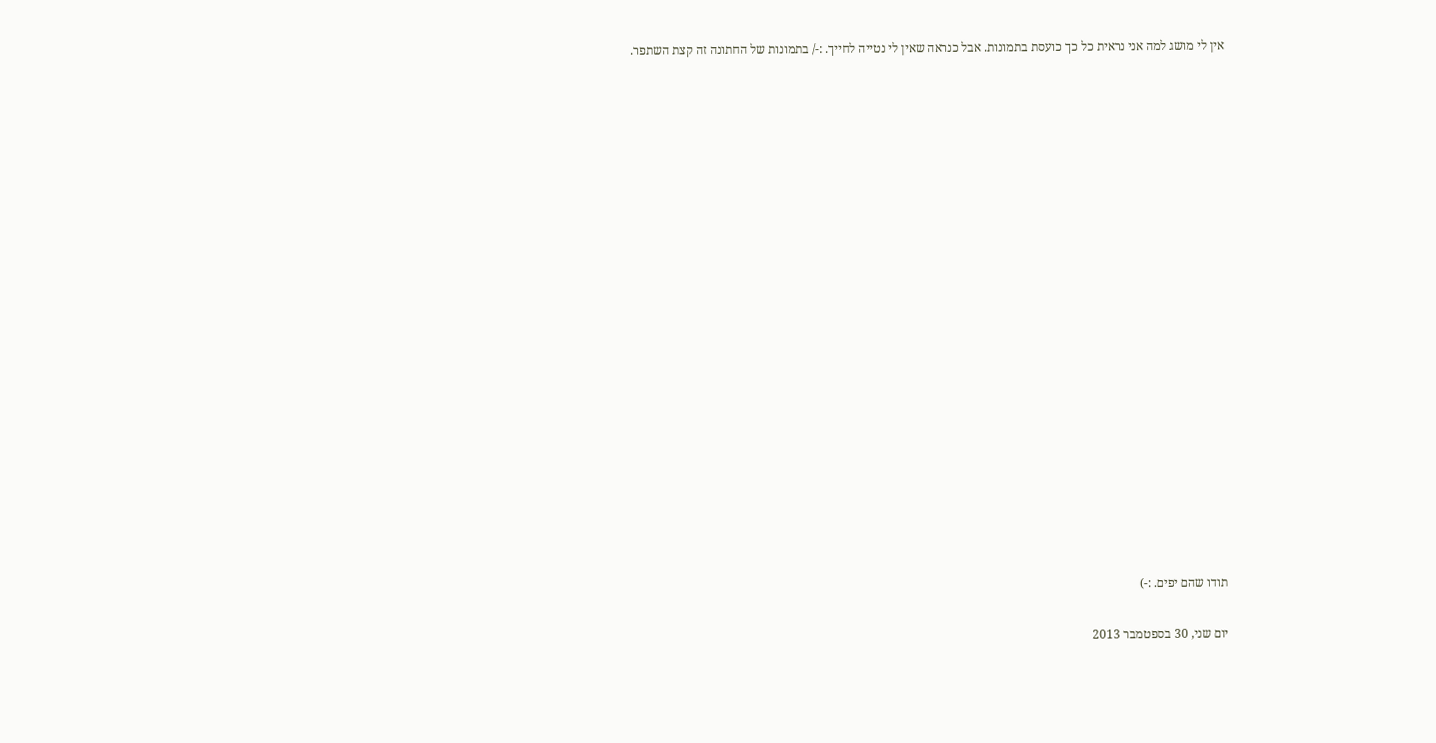אין לי מושג למה אני נראית כל כך כועסת בתמונות. אבל כנראה שאין לי נטייה לחייך. :-/ בתמונות של החתונה זה קצת השתפר.




















תודו שהם יפים. :-)

יום שני, 30 בספטמבר 2013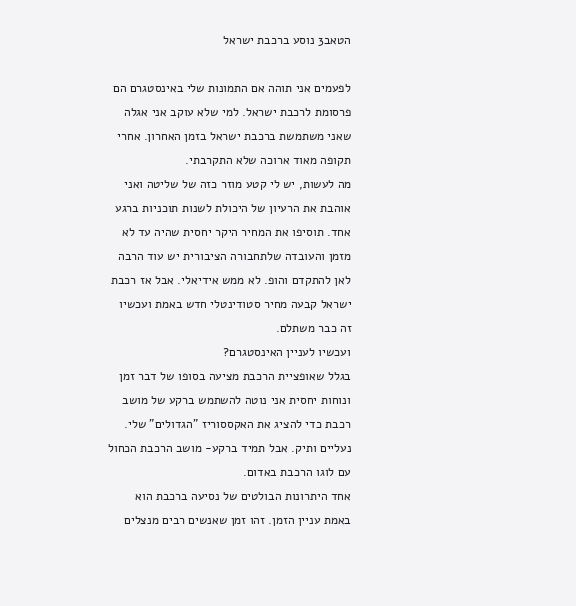הטאב3 נוסע ברכבת ישראל

לפעמים אני תוהה אם התמונות שלי באינסטגרם הם פרסומת לרכבת ישראל. למי שלא עוקב אני אגלה שאני משתמשת ברכבת ישראל בזמן האחרון. אחרי תקופה מאוד ארוכה שלא התקרבתי.
מה לעשות, יש לי קטע מוזר כזה של שליטה ואני אוהבת את הרעיון של היכולת לשנות תוכניות ברגע אחד. תוסיפו את המחיר היקר יחסית שהיה עד לא מזמן והעובדה שלתחבורה הציבורית יש עוד הרבה לאן להתקדם והופ. לא ממש אידיאלי. אבל אז רכבת ישראל קבעה מחיר סטודינטלי חדש באמת ועכשיו זה כבר משתלם.
ועכשיו לעניין האינסטגרם?
בגלל שאופציית הרכבת מציעה בסופו של דבר זמן ונוחות יחסית אני נוטה להשתמש ברקע של מושב רכבת כדי להציג את האקססוריז "הגדולים" שלי. נעליים ותיק. אבל תמיד ברקע- מושב הרכבת הכחול עם לוגו הרכבת באדום.
אחד היתרונות הבולטים של נסיעה ברכבת הוא באמת עניין הזמן. זהו זמן שאנשים רבים מנצלים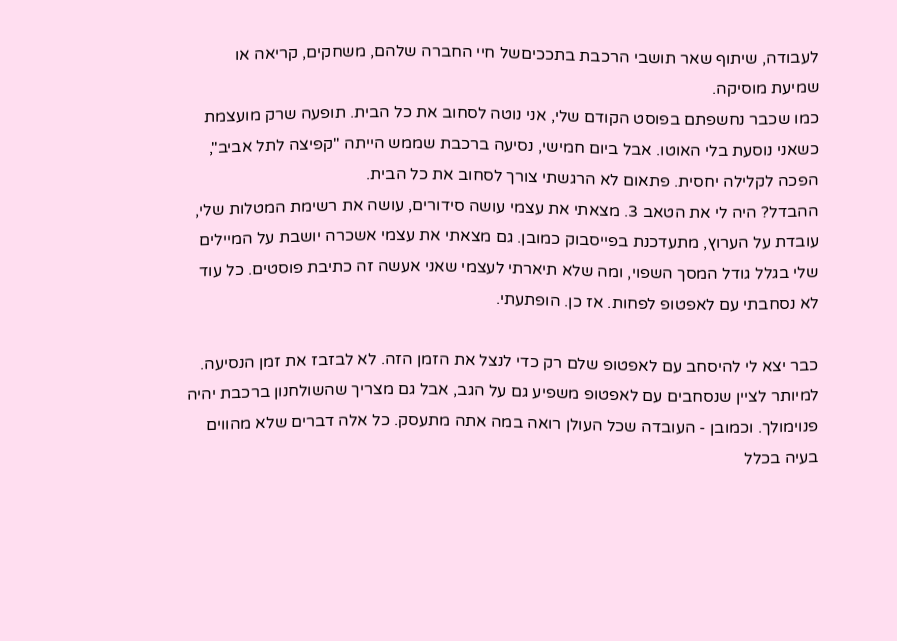לעבודה, שיתוף שאר תושבי הרכבת בתככיםשל חיי החברה שלהם, משחקים, קריאה או שמיעת מוסיקה.
כמו שכבר נחשפתם בפוסט הקודם שלי, אני נוטה לסחוב את כל הבית. תופעה שרק מועצמת כשאני נוסעת בלי האוטו. אבל ביום חמישי, נסיעה ברכבת שממש הייתה "קפיצה לתל אביב", הפכה לקלילה יחסית. פתאום לא הרגשתי צורך לסחוב את כל הבית.
ההבדל? היה לי את הטאב 3. מצאתי את עצמי עושה סידורים, עושה את רשימת המטלות שלי, עובדת על הערוץ, מתעדכנת בפייסבוק כמובן. גם מצאתי את עצמי אשכרה יושבת על המיילים שלי בגלל גודל המסך השפוי, ומה שלא תיארתי לעצמי שאני אעשה זה כתיבת פוסטים. כל עוד לא נסחבתי עם לאפטופ לפחות. אז כן. הופתעתי.

כבר יצא לי להיסחב עם לאפטופ שלם רק כדי לנצל את הזמן הזה. לא לבזבז את זמן הנסיעה. למיותר לציין שנסחבים עם לאפטופ משפיע גם על הגב, אבל גם מצריך שהשולחנון ברכבת יהיה פנוימולך. וכמובן - העובדה שכל העולן רואה במה אתה מתעסק. כל אלה דברים שלא מהווים בעיה בכלל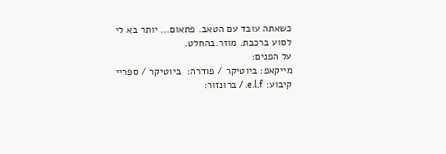כשאתה עובד עם הטאב. פתאום... יותר בא לי לסוע ברכבת. מוזר.בהחלט.
על הפנים:
מייקאפ: ביוטיקר / פודרה:  ביוטיקר / ספריי קיבוע: e.l.f. / ברונזור: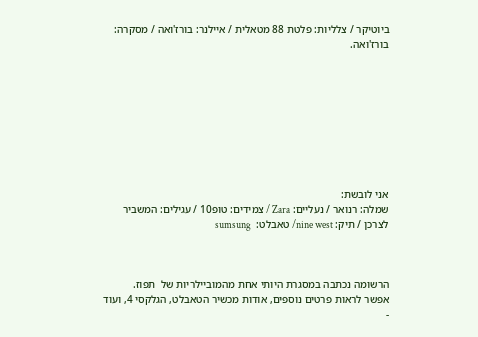ביוטיקר / צלליות: פלטת 88 מטאלית / איילנר: בורז'ואה / מסקרה: בורז'ואה.









אני לובשת:
שמלה: רנואר / נעליים: Zara / צמידים: טופ10 / עגילים: המשביר לצרכן / תיק: nine west/ טאבלט:  sumsung



הרשומה נכתבה במסגרת היותי אחת מהמוביילריות של  תפוז.
אפשר לראות פרטים נוספים, אודות מכשיר הטאבלט, הגלקסי 4, ועוד -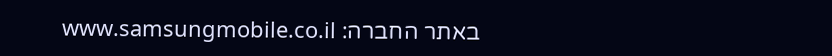באתר החברה: www.samsungmobile.co.il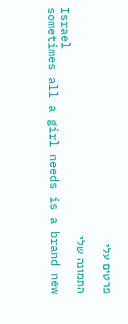פרטים עלי

התמונה שלי
Israel
sometimes all a girl needs is a brand new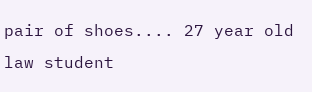pair of shoes.... 27 year old law student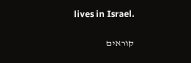lives in Israel.

קוראים